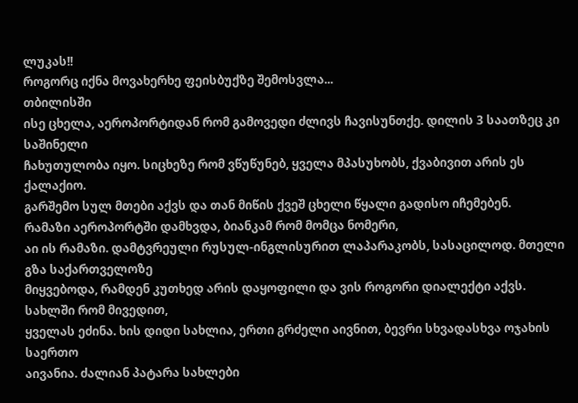ლუკას!!
როგორც იქნა მოვახერხე ფეისბუქზე შემოსვლა...
თბილისში
ისე ცხელა, აეროპორტიდან რომ გამოვედი ძლივს ჩავისუნთქე. დილის 3 საათზეც კი საშინელი
ჩახუთულობა იყო. სიცხეზე რომ ვწუწუნებ, ყველა მპასუხობს, ქვაბივით არის ეს ქალაქიო.
გარშემო სულ მთები აქვს და თან მიწის ქვეშ ცხელი წყალი გადისო იჩემებენ.
რამაზი აეროპორტში დამხვდა, ბიანკამ რომ მომცა ნომერი,
აი ის რამაზი. დამტვრეული რუსულ-ინგლისურით ლაპარაკობს, სასაცილოდ. მთელი გზა საქართველოზე
მიყვებოდა, რამდენ კუთხედ არის დაყოფილი და ვის როგორი დიალექტი აქვს.
სახლში რომ მივედით,
ყველას ეძინა. ხის დიდი სახლია, ერთი გრძელი აივნით, ბევრი სხვადასხვა ოჯახის საერთო
აივანია. ძალიან პატარა სახლები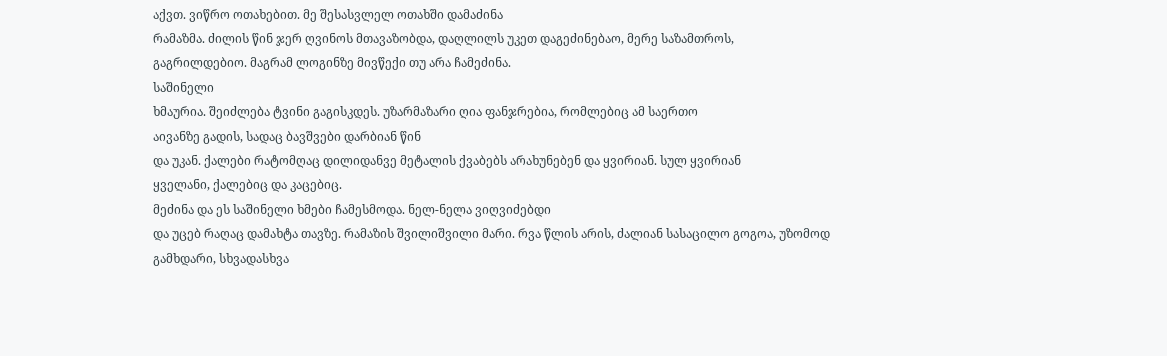აქვთ. ვიწრო ოთახებით. მე შესასვლელ ოთახში დამაძინა
რამაზმა. ძილის წინ ჯერ ღვინოს მთავაზობდა, დაღლილს უკეთ დაგეძინებაო, მერე საზამთროს,
გაგრილდებიო. მაგრამ ლოგინზე მივწექი თუ არა ჩამეძინა.
საშინელი
ხმაურია. შეიძლება ტვინი გაგისკდეს. უზარმაზარი ღია ფანჯრებია, რომლებიც ამ საერთო
აივანზე გადის, სადაც ბავშვები დარბიან წინ
და უკან. ქალები რატომღაც დილიდანვე მეტალის ქვაბებს არახუნებენ და ყვირიან. სულ ყვირიან
ყველანი, ქალებიც და კაცებიც.
მეძინა და ეს საშინელი ხმები ჩამესმოდა. ნელ-ნელა ვიღვიძებდი
და უცებ რაღაც დამახტა თავზე. რამაზის შვილიშვილი მარი. რვა წლის არის, ძალიან სასაცილო გოგოა, უზომოდ გამხდარი, სხვადასხვა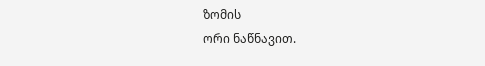ზომის
ორი ნაწნავით.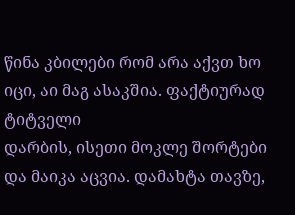წინა კბილები რომ არა აქვთ ხო იცი, აი მაგ ასაკშია. ფაქტიურად ტიტველი
დარბის, ისეთი მოკლე შორტები და მაიკა აცვია. დამახტა თავზე,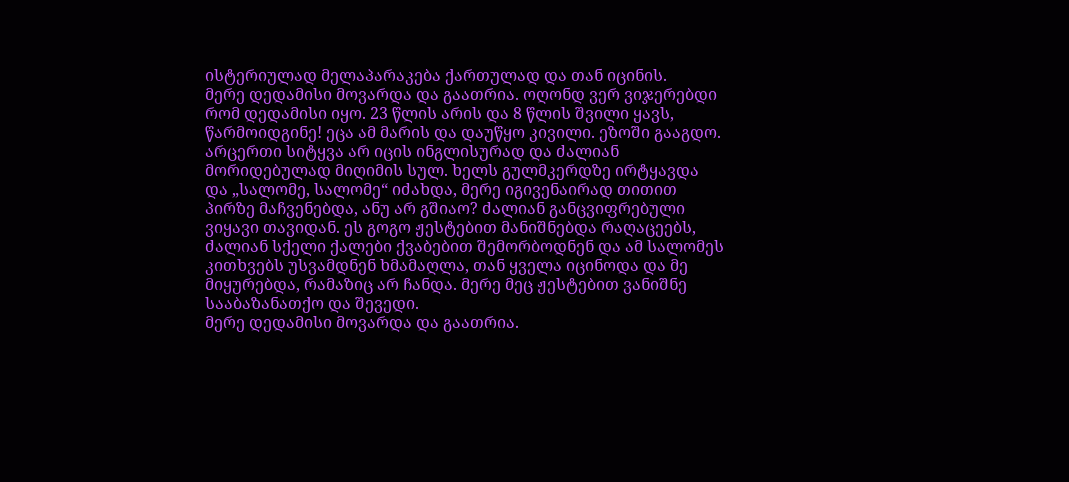ისტერიულად მელაპარაკება ქართულად და თან იცინის.
მერე დედამისი მოვარდა და გაათრია. ოღონდ ვერ ვიჯერებდი რომ დედამისი იყო. 23 წლის არის და 8 წლის შვილი ყავს, წარმოიდგინე! ეცა ამ მარის და დაუწყო კივილი. ეზოში გააგდო. არცერთი სიტყვა არ იცის ინგლისურად და ძალიან მორიდებულად მიღიმის სულ. ხელს გულმკერდზე ირტყავდა და „სალომე, სალომე“ იძახდა, მერე იგივენაირად თითით პირზე მაჩვენებდა, ანუ არ გშიაო? ძალიან განცვიფრებული ვიყავი თავიდან. ეს გოგო ჟესტებით მანიშნებდა რაღაცეებს, ძალიან სქელი ქალები ქვაბებით შემორბოდნენ და ამ სალომეს კითხვებს უსვამდნენ ხმამაღლა, თან ყველა იცინოდა და მე მიყურებდა, რამაზიც არ ჩანდა. მერე მეც ჟესტებით ვანიშნე სააბაზანათქო და შევედი.
მერე დედამისი მოვარდა და გაათრია.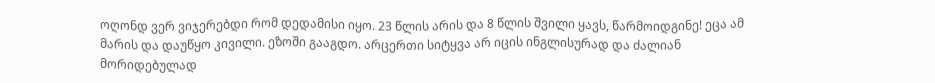ოღონდ ვერ ვიჯერებდი რომ დედამისი იყო. 23 წლის არის და 8 წლის შვილი ყავს, წარმოიდგინე! ეცა ამ მარის და დაუწყო კივილი. ეზოში გააგდო. არცერთი სიტყვა არ იცის ინგლისურად და ძალიან მორიდებულად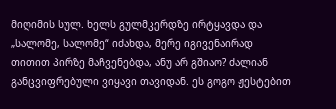მიღიმის სულ. ხელს გულმკერდზე ირტყავდა და „სალომე, სალომე“ იძახდა, მერე იგივენაირად თითით პირზე მაჩვენებდა, ანუ არ გშიაო? ძალიან განცვიფრებული ვიყავი თავიდან. ეს გოგო ჟესტებით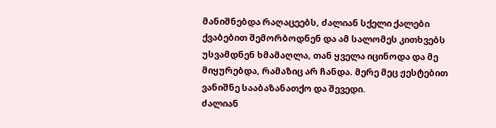მანიშნებდა რაღაცეებს, ძალიან სქელი ქალები ქვაბებით შემორბოდნენ და ამ სალომეს კითხვებს უსვამდნენ ხმამაღლა, თან ყველა იცინოდა და მე მიყურებდა, რამაზიც არ ჩანდა. მერე მეც ჟესტებით ვანიშნე სააბაზანათქო და შევედი.
ძალიან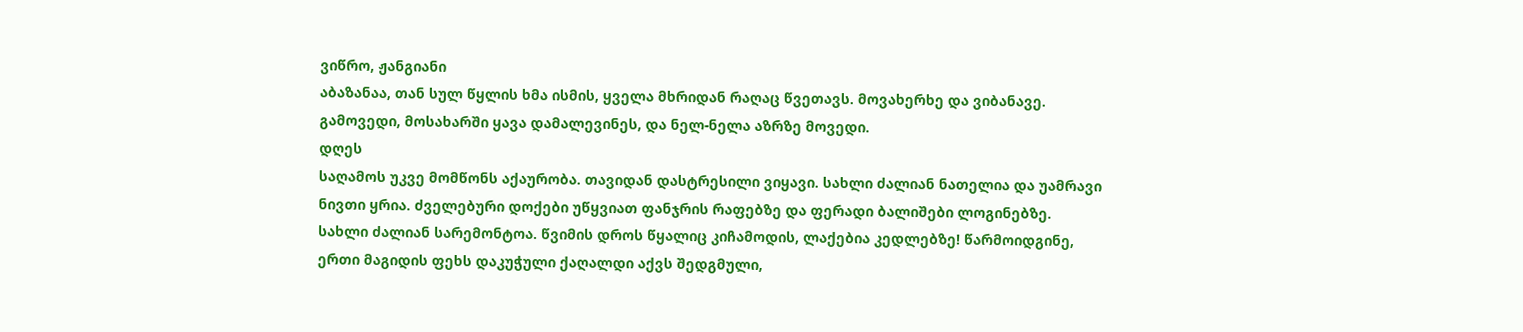ვიწრო, ჟანგიანი
აბაზანაა, თან სულ წყლის ხმა ისმის, ყველა მხრიდან რაღაც წვეთავს. მოვახერხე და ვიბანავე.
გამოვედი, მოსახარში ყავა დამალევინეს, და ნელ-ნელა აზრზე მოვედი.
დღეს
საღამოს უკვე მომწონს აქაურობა. თავიდან დასტრესილი ვიყავი. სახლი ძალიან ნათელია და უამრავი
ნივთი ყრია. ძველებური დოქები უწყვიათ ფანჯრის რაფებზე და ფერადი ბალიშები ლოგინებზე.
სახლი ძალიან სარემონტოა. წვიმის დროს წყალიც კიჩამოდის, ლაქებია კედლებზე! წარმოიდგინე,
ერთი მაგიდის ფეხს დაკუჭული ქაღალდი აქვს შედგმული,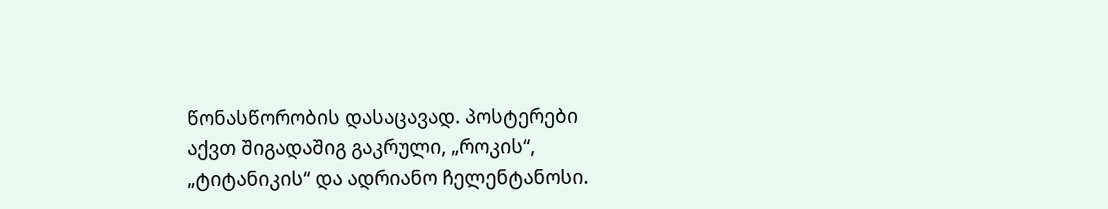წონასწორობის დასაცავად. პოსტერები
აქვთ შიგადაშიგ გაკრული, „როკის“, „ტიტანიკის“ და ადრიანო ჩელენტანოსი.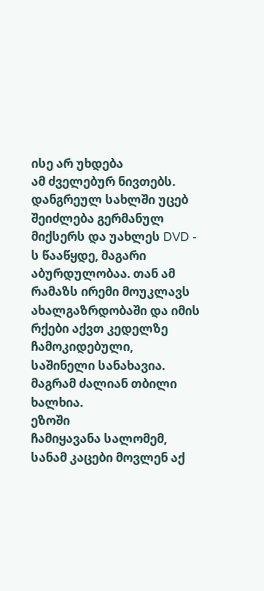ისე არ უხდება
ამ ძველებურ ნივთებს. დანგრეულ სახლში უცებ
შეიძლება გერმანულ მიქსერს და უახლეს DVD - ს წააწყდე, მაგარი აბურდულობაა. თან ამ რამაზს ირემი მოუკლავს ახალგაზრდობაში და იმის რქები აქვთ კედელზე ჩამოკიდებული,
საშინელი სანახავია.
მაგრამ ძალიან თბილი ხალხია.
ეზოში
ჩამიყავანა სალომემ, სანამ კაცები მოვლენ აქ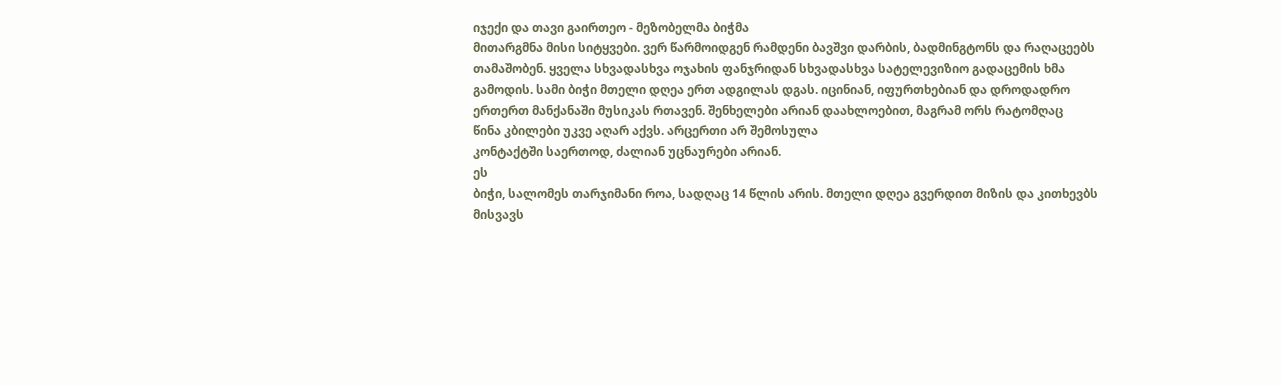იჯექი და თავი გაირთეო - მეზობელმა ბიჭმა
მითარგმნა მისი სიტყვები. ვერ წარმოიდგენ რამდენი ბავშვი დარბის, ბადმინგტონს და რაღაცეებს
თამაშობენ. ყველა სხვადასხვა ოჯახის ფანჯრიდან სხვადასხვა სატელევიზიო გადაცემის ხმა
გამოდის. სამი ბიჭი მთელი დღეა ერთ ადგილას დგას. იცინიან, იფურთხებიან და დროდადრო
ერთერთ მანქანაში მუსიკას რთავენ. შენხელები არიან დაახლოებით, მაგრამ ორს რატომღაც
წინა კბილები უკვე აღარ აქვს. არცერთი არ შემოსულა
კონტაქტში საერთოდ, ძალიან უცნაურები არიან.
ეს
ბიჭი, სალომეს თარჯიმანი როა, სადღაც 14 წლის არის. მთელი დღეა გვერდით მიზის და კითხევბს
მისვავს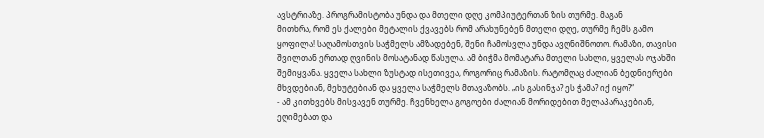ავსტრიაზე. პროგრამისტობა უნდა და მთელი დღე კომპიუტერთან ზის თურმე. მაგან
მითხრა, რომ ეს ქალები მეტალის ქვავებს რომ არახუნებენ მთელი დღე, თურმე ჩემს გამო
ყოფილა! საღამოსთვის საჭმელს ამზადებენ, შენი ჩამოსვლა უნდა ავღნიშნოთო. რამაზი, თავისი
შვილთან ერთად ღვინის მოსატანად წასულა. ამ ბიჭმა მომატარა მთელი სახლი, ყველას ოჯახში
შემიყვანა. ყველა სახლი ზუსტად ისეთივეა, როგორიც რამაზის. რატომღაც ძალიან ბედნიერები
მხვდებიან, მეხუტებიან და ყველა საჭმელს მთავაზობს. „ის გასინჯა? ეს ჭამა? იქ იყო?“
- ამ კითხვებს მისვავენ თურმე. ჩვენხელა გოგოები ძალიან მორიდებით მელაპარაკებიან,
ეღიმებათ და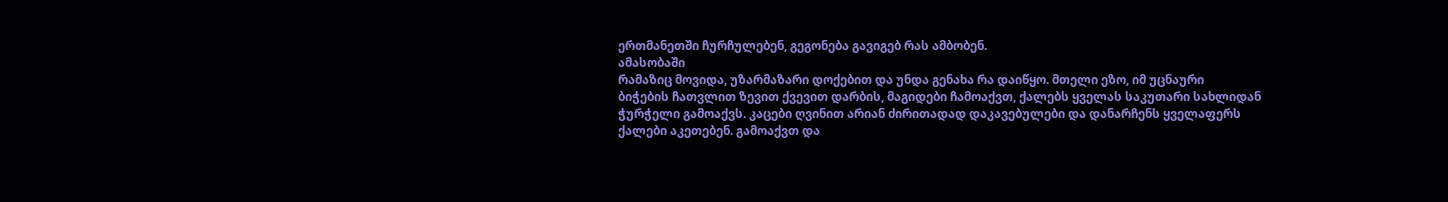ერთმანეთში ჩურჩულებენ, გეგონება გავიგებ რას ამბობენ.
ამასობაში
რამაზიც მოვიდა, უზარმაზარი დოქებით და უნდა გენახა რა დაიწყო. მთელი ეზო, იმ უცნაური
ბიჭების ჩათვლით ზევით ქვევით დარბის, მაგიდები ჩამოაქვთ, ქალებს ყველას საკუთარი სახლიდან
ჭურჭელი გამოაქვს. კაცები ღვინით არიან ძირითადად დაკავებულები და დანარჩენს ყველაფერს
ქალები აკეთებენ. გამოაქვთ და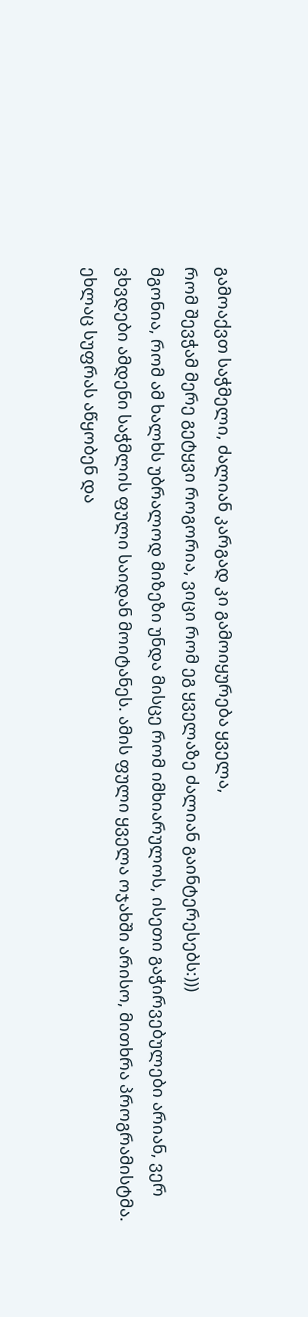გამოაქვთ საჭმელი, ძალიან კარგად კი გამოიყურება ყველა,
რომ შევჭამ მერე გეტყვი როგორია, ვიცი რომ ეგ ყველაზე ძალიან გაინტერესებს:)))
მგონია, რომ ამ ხალხს უბრალოდ მიზეზი უნდა მისცე რომ იმხიარულოს, ისეთი გაჭირვებულები არიან, ვერ ვხვდები ამდენი საჭმლის ფული საიდან მოიტანეს. ამის ფული ყველა ოჯახში არისო, მითხრა პროგრამისტმა. ეხლაც სუფრას აწყობენ და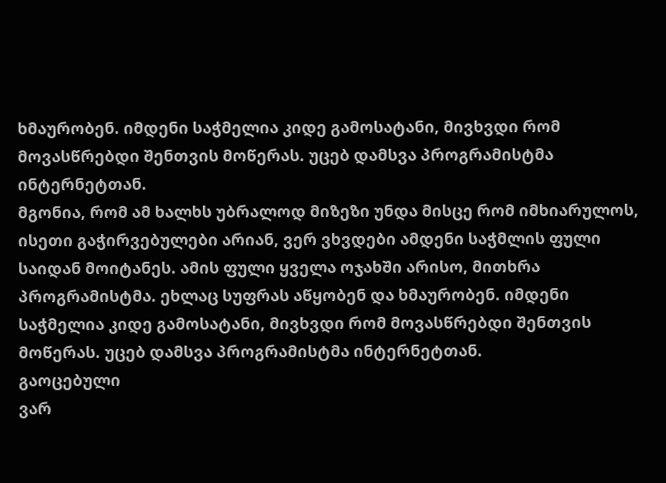ხმაურობენ. იმდენი საჭმელია კიდე გამოსატანი, მივხვდი რომ მოვასწრებდი შენთვის მოწერას. უცებ დამსვა პროგრამისტმა ინტერნეტთან.
მგონია, რომ ამ ხალხს უბრალოდ მიზეზი უნდა მისცე რომ იმხიარულოს, ისეთი გაჭირვებულები არიან, ვერ ვხვდები ამდენი საჭმლის ფული საიდან მოიტანეს. ამის ფული ყველა ოჯახში არისო, მითხრა პროგრამისტმა. ეხლაც სუფრას აწყობენ და ხმაურობენ. იმდენი საჭმელია კიდე გამოსატანი, მივხვდი რომ მოვასწრებდი შენთვის მოწერას. უცებ დამსვა პროგრამისტმა ინტერნეტთან.
გაოცებული
ვარ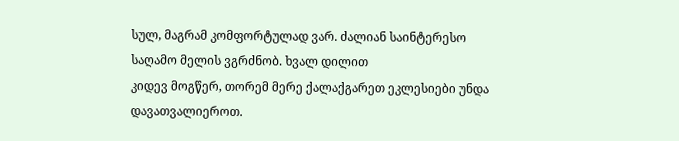სულ, მაგრამ კომფორტულად ვარ. ძალიან საინტერესო საღამო მელის ვგრძნობ. ხვალ დილით
კიდევ მოგწერ, თორემ მერე ქალაქგარეთ ეკლესიები უნდა დავათვალიეროთ.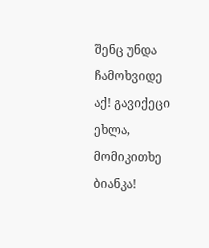შენც უნდა ჩამოხვიდე
აქ! გავიქეცი ეხლა, მომიკითხე ბიანკა!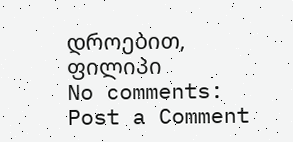დროებით,
ფილიპი
No comments:
Post a Comment